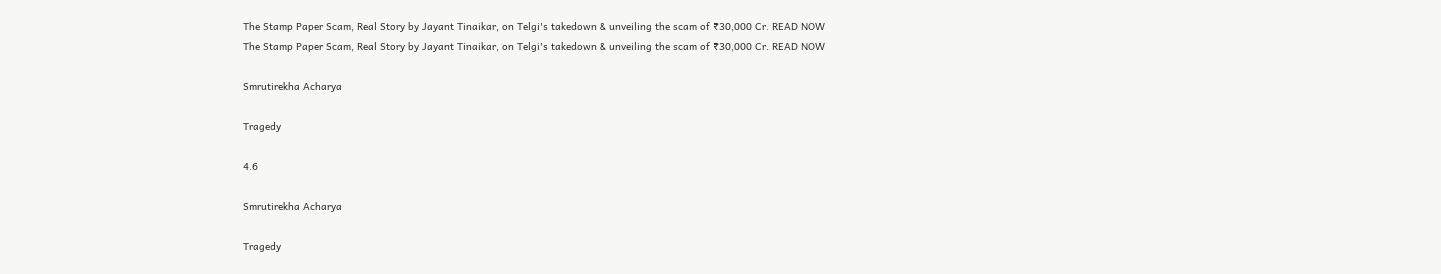The Stamp Paper Scam, Real Story by Jayant Tinaikar, on Telgi's takedown & unveiling the scam of ₹30,000 Cr. READ NOW
The Stamp Paper Scam, Real Story by Jayant Tinaikar, on Telgi's takedown & unveiling the scam of ₹30,000 Cr. READ NOW

Smrutirekha Acharya

Tragedy

4.6

Smrutirekha Acharya

Tragedy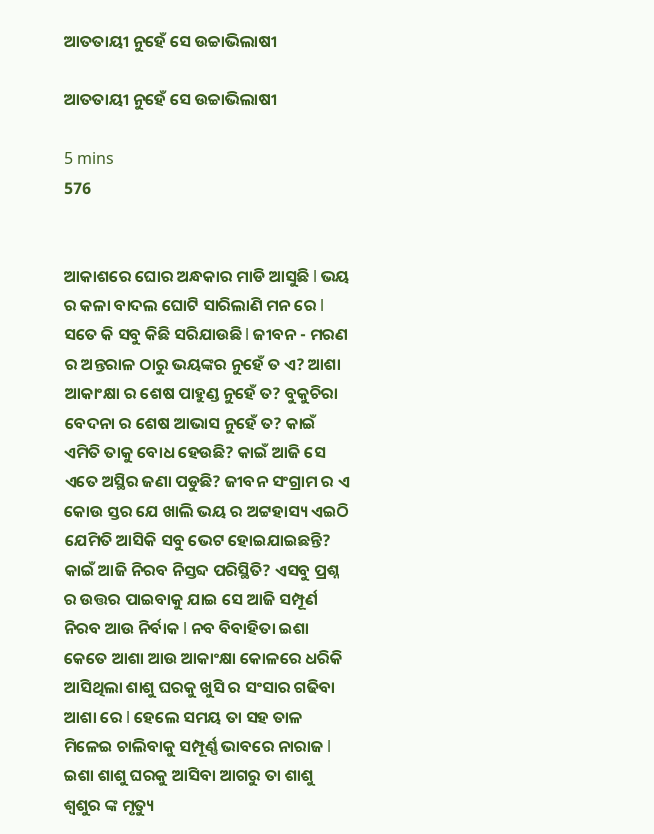ଆତତାୟୀ ନୁହେଁ ସେ ଉଚ୍ଚାଭିଲାଷୀ

ଆତତାୟୀ ନୁହେଁ ସେ ଉଚ୍ଚାଭିଲାଷୀ

5 mins
576


ଆକାଶରେ ଘୋର ଅନ୍ଧକାର ମାଡି ଆସୁଛି l ଭୟ ର କଳା ବାଦଲ ଘୋଟି ସାରିଲାଣି ମନ ରେ l ସତେ କି ସବୁ କିଛି ସରିଯାଉଛି l ଜୀବନ - ମରଣ ର ଅନ୍ତରାଳ ଠାରୁ ଭୟଙ୍କର ନୁହେଁ ତ ଏ? ଆଶା ଆକାଂକ୍ଷା ର ଶେଷ ପାହୁଣ୍ଡ ନୁହେଁ ତ? ବୁକୁଚିରା ବେଦନା ର ଶେଷ ଆଭାସ ନୁହେଁ ତ? କାଇଁ ଏମିତି ତାକୁ ବୋଧ ହେଉଛି? କାଇଁ ଆଜି ସେ ଏତେ ଅସ୍ଥିର ଜଣା ପଡୁଛି? ଜୀବନ ସଂଗ୍ରାମ ର ଏ କୋଉ ସ୍ତର ଯେ ଖାଲି ଭୟ ର ଅଟ୍ଟହାସ୍ୟ ଏଇଠି ଯେମିତି ଆସିକି ସବୁ ଭେଟ ହୋଇଯାଇଛନ୍ତି? କାଇଁ ଆଜି ନିରବ ନିସ୍ତବ୍ଦ ପରିସ୍ଥିତି? ଏସବୁ ପ୍ରଶ୍ନ ର ଉତ୍ତର ପାଇବାକୁ ଯାଇ ସେ ଆଜି ସମ୍ପୂର୍ଣ ନିରବ ଆଉ ନିର୍ବାକ l ନବ ବିବାହିତା ଇଶା କେତେ ଆଶା ଆଉ ଆକାଂକ୍ଷା କୋଳରେ ଧରିକି ଆସିଥିଲା ଶାଶୁ ଘରକୁ ଖୁସି ର ସଂସାର ଗଢିବା ଆଶା ରେ l ହେଲେ ସମୟ ତା ସହ ତାଳ ମିଳେଇ ଚାଲିବାକୁ ସମ୍ପୂର୍ଣ୍ଣ ଭାବରେ ନାରାଜ l ଇଶା ଶାଶୁ ଘରକୁ ଆସିବା ଆଗରୁ ତା ଶାଶୁ ଶ୍ୱଶୁର ଙ୍କ ମୃତ୍ୟୁ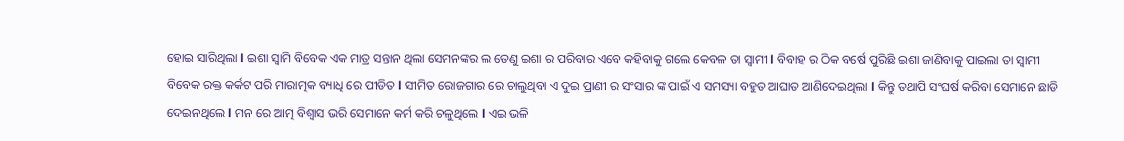ହୋଇ ସାରିଥିଲା l ଇଶା ସ୍ୱାମି ବିବେକ ଏକ ମାତ୍ର ସନ୍ତାନ ଥିଲା ସେମନଙ୍କର ଲ ତେଣୁ ଇଶା ର ପରିବାର ଏବେ କହିବାକୁ ଗଲେ କେବଳ ତା ସ୍ୱାମୀ l ବିବାହ ର ଠିକ ବର୍ଷେ ପୁରିଛି ଇଶା ଜାଣିବାକୁ ପାଇଲା ତା ସ୍ୱାମୀ ବିବେକ ରକ୍ତ କର୍କଟ ପରି ମାରାତ୍ମକ ବ୍ୟାଧି ରେ ପୀଡିତ l ସୀମିତ ରୋଜଗାର ରେ ଚାଲୁଥିବା ଏ ଦୁଇ ପ୍ରାଣୀ ର ସଂସାର ଙ୍କ ପାଇଁ ଏ ସମସ୍ୟା ବହୁତ ଆଘାତ ଆଣିଦେଇଥିଲା l କିନ୍ତୁ ତଥାପି ସଂଘର୍ଷ କରିବା ସେମାନେ ଛାଡି ଦେଇନଥିଲେ l ମନ ରେ ଆତ୍ମ ବିଶ୍ୱାସ ଭରି ସେମାନେ କର୍ମ କରି ଚଳୁଥିଲେ l ଏଇ ଭଳି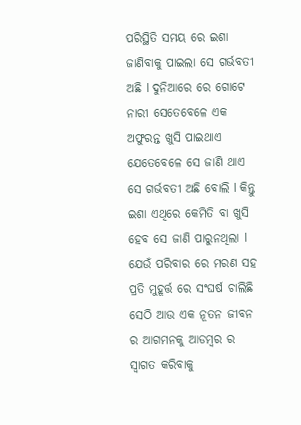ପରିସ୍ଥିତି ସମୟ ରେ ଇଶା ଜାଣିବାକୁ ପାଇଲା ସେ ଗର୍ଭବତୀ ଅଛି l ଦୁନିଆରେ ରେ ଗୋଟେ ନାରୀ ସେତେବେଳେ ଏକ ଅଫୁରନ୍ତ ଖୁସି ପାଇଥାଏ ଯେତେବେଳେ ସେ ଜାଣି ଥାଏ ସେ ଗର୍ଭବତୀ ଅଛି ବୋଲି l କିନ୍ତୁ ଇଶା ଏଥିରେ କେମିତି ବା ଖୁସି ହେବ ସେ ଜାଣି ପାରୁନଥିଲା l ଯେଉଁ ପରିବାର ରେ ମରଣ ସହ ପ୍ରତି ମୁହୂର୍ତ୍ତ ରେ ସଂଘର୍ଷ ଚାଲିଛି ସେଠି ଆଉ ଏକ ନୂତନ ଜୀବନ ର ଆଗମନକୁ ଆଡମ୍ବର ର ସ୍ୱାଗତ କରିବାକୁ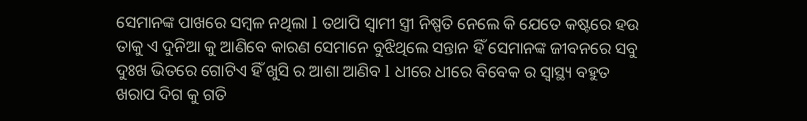ସେମାନଙ୍କ ପାଖରେ ସମ୍ବଳ ନଥିଲା l ତଥାପି ସ୍ୱାମୀ ସ୍ତ୍ରୀ ନିଷ୍ପତି ନେଲେ କି ଯେତେ କଷ୍ଟରେ ହଉ ତାକୁ ଏ ଦୁନିଆ କୁ ଆଣିବେ କାରଣ ସେମାନେ ବୁଝିଥିଲେ ସନ୍ତାନ ହିଁ ସେମାନଙ୍କ ଜୀବନରେ ସବୁ ଦୁଃଖ ଭିତରେ ଗୋଟିଏ ହିଁ ଖୁସି ର ଆଶା ଆଣିବ l ଧୀରେ ଧୀରେ ବିବେକ ର ସ୍ୱାସ୍ଥ୍ୟ ବହୁତ ଖରାପ ଦିଗ କୁ ଗତି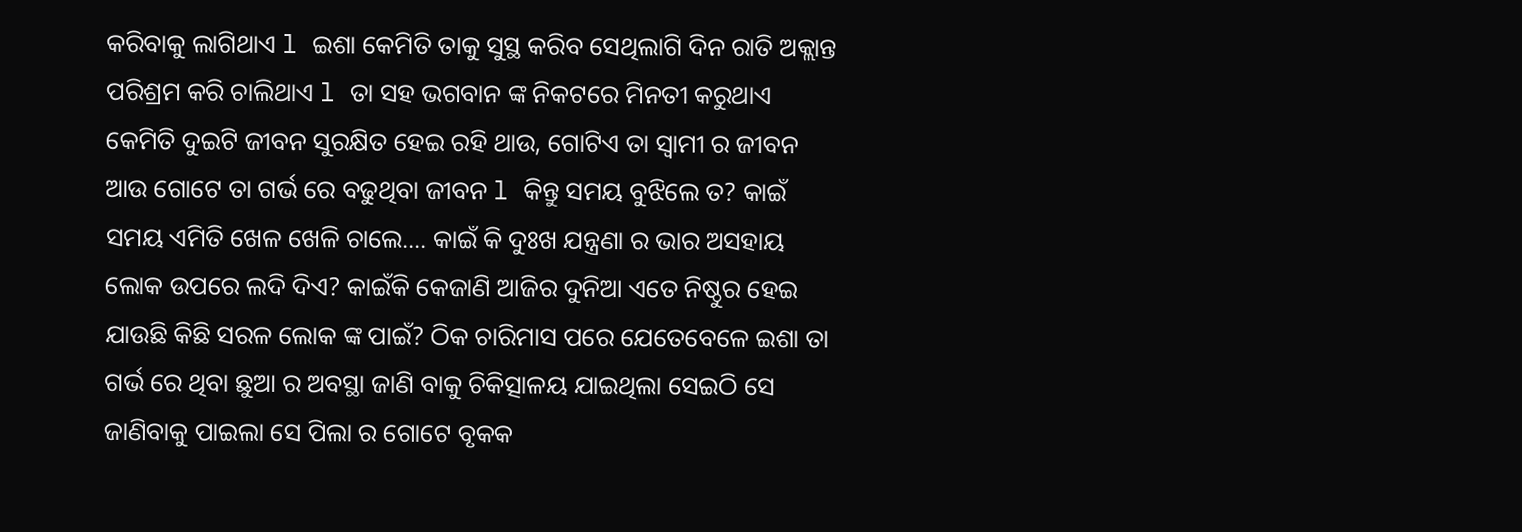କରିବାକୁ ଲାଗିଥାଏ l ଇଶା କେମିତି ତାକୁ ସୁସ୍ଥ କରିବ ସେଥିଲାଗି ଦିନ ରାତି ଅକ୍ଲାନ୍ତ ପରିଶ୍ରମ କରି ଚାଲିଥାଏ l ତା ସହ ଭଗବାନ ଙ୍କ ନିକଟରେ ମିନତୀ କରୁଥାଏ କେମିତି ଦୁଇଟି ଜୀବନ ସୁରକ୍ଷିତ ହେଇ ରହି ଥାଉ, ଗୋଟିଏ ତା ସ୍ୱାମୀ ର ଜୀବନ ଆଉ ଗୋଟେ ତା ଗର୍ଭ ରେ ବଢୁଥିବା ଜୀବନ l କିନ୍ତୁ ସମୟ ବୁଝିଲେ ତ? କାଇଁ ସମୟ ଏମିତି ଖେଳ ଖେଳି ଚାଲେ.... କାଇଁ କି ଦୁଃଖ ଯନ୍ତ୍ରଣା ର ଭାର ଅସହାୟ ଲୋକ ଉପରେ ଲଦି ଦିଏ? କାଇଁକି କେଜାଣି ଆଜିର ଦୁନିଆ ଏତେ ନିଷ୍ଠୁର ହେଇ ଯାଉଛି କିଛି ସରଳ ଲୋକ ଙ୍କ ପାଇଁ? ଠିକ ଚାରିମାସ ପରେ ଯେତେବେଳେ ଇଶା ତା ଗର୍ଭ ରେ ଥିବା ଛୁଆ ର ଅବସ୍ଥା ଜାଣି ବାକୁ ଚିକିତ୍ସାଳୟ ଯାଇଥିଲା ସେଇଠି ସେ ଜାଣିବାକୁ ପାଇଲା ସେ ପିଲା ର ଗୋଟେ ବୃକକ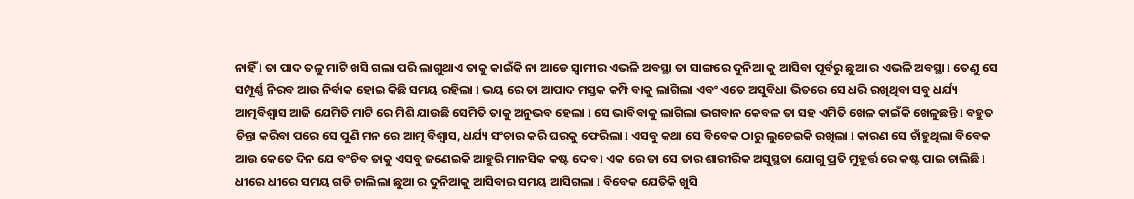ନାହିଁ l ତା ପାଦ ତଳୁ ମାଟି ଖସି ଗଲା ପରି ଲାଗୁଥାଏ ତାକୁ କାଇଁକି ନା ଆଡେ ସ୍ୱାମୀର ଏଭଳି ଅବସ୍ଥା ତା ସାଙ୍ଗରେ ଦୁନିଆ କୁ ଆସିବା ପୂର୍ବରୁ ଛୁଆ ର ଏଭଳି ଅବସ୍ଥା l ତେଣୁ ସେ ସମ୍ପୂର୍ଣ୍ଣ ନିରବ ଆଉ ନିର୍ବାକ ହୋଇ କିଛି ସମୟ ରହିଲା l ଭୟ ରେ ତା ଆପାଦ ମସ୍ତକ କମ୍ପି ବାକୁ ଲାଗିଲା ଏବଂ ଏତେ ଅସୁବିଧା ଭିତରେ ସେ ଧରି ରଖିଥିବା ସବୁ ଧର୍ଯ୍ୟ ଆତ୍ମବିଶ୍ୱାସ ଆଜି ଯେମିତି ମାଟି ରେ ମିଶି ଯାଉଛି ସେମିତି ତାକୁ ଅନୁଭବ ହେଲା l ସେ ଭାବିବାକୁ ଲାଗିଲା ଭଗବାନ କେବଳ ତା ସହ ଏମିତି ଖେଳ କାଇଁକି ଖେଳୁଛନ୍ତି l ବହୁତ ଚିନ୍ତା କରିବା ପରେ ସେ ପୁଣି ମନ ରେ ଆତ୍ମ ବିଶ୍ୱାସ, ଧର୍ଯ୍ୟ ସଂଚାର କରି ଘରକୁ ଫେରିଲା l ଏସବୁ କଥା ସେ ବିବେକ ଠାରୁ ଲୁଚେଇକି ରଖିଲା l କାରଣ ସେ ଚାଁହୁଥିଲା ବିବେକ ଆଉ କେତେ ଦିନ ଯେ ବଂଚିବ ତାକୁ ଏସବୁ ଜଣେଇକି ଆହୁରି ମାନସିକ କଷ୍ଟ ଦେବ l ଏକ ରେ ତା ସେ ତାର ଶାରୀରିକ ଅସୁସ୍ଥତା ଯୋଗୁ ପ୍ରତି ମୁହୂର୍ତ୍ତ ରେ କଷ୍ଟ ପାଇ ଚାଲିଛି l ଧୀରେ ଧୀରେ ସମୟ ଗଡି ଚାଲିଲା ଛୁଆ ର ଦୁନିଆକୁ ଆସିବାର ସମୟ ଆସିଗଲା l ବିବେକ ଯେତିକି ଖୁସି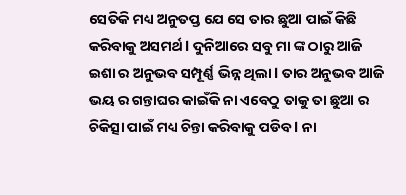ସେତିକି ମଧ୍ୟ ଅନୁତପ୍ତ ଯେ ସେ ତାର ଛୁଆ ପାଇଁ କିଛି କରିବାକୁ ଅସମର୍ଥ l ଦୁନିଆରେ ସବୁ ମା ଙ୍କ ଠାରୁ ଆଜି ଇଶା ର ଅନୁଭବ ସମ୍ପୂର୍ଣ୍ଣ ଭିନ୍ନ ଥିଲା l ତାର ଅନୁଭବ ଆଜି ଭୟ ର ଗନ୍ତାଘର କାଇଁକି ନା ଏବେଠୁ ତାକୁ ତା ଛୁଆ ର ଚିକିତ୍ସା ପାଇଁ ମଧ୍ୟ ଚିନ୍ତା କରିବାକୁ ପଡିବ l ନା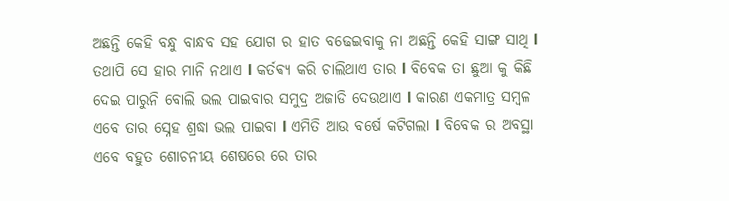ଅଛନ୍ତି କେହି ବନ୍ଧୁ ବାନ୍ଧବ ସହ ଯୋଗ ର ହାତ ବଢେଇବାକୁ ନା ଅଛନ୍ତି କେହି ସାଙ୍ଗ ସାଥି l ତଥାପି ସେ ହାର ମାନି ନଥାଏ l କର୍ତଵ୍ୟ କରି ଚାଲିଥାଏ ତାର l ବିବେକ ତା ଛୁଆ କୁ କିଛି ଦେଇ ପାରୁନି ବୋଲି ଭଲ ପାଇବାର ସମୁଦ୍ର ଅଜାଡି ଦେଉଥାଏ l କାରଣ ଏକମାତ୍ର ସମ୍ବଳ ଏବେ ତାର ସ୍ନେହ ଶ୍ରଦ୍ଧା ଭଲ ପାଇବା l ଏମିତି ଆଉ ବର୍ଷେ କଟିଗଲା l ବିବେକ ର ଅବସ୍ଥା ଏବେ ବହୁତ ଶୋଚନୀୟ ଶେଷରେ ରେ ତାର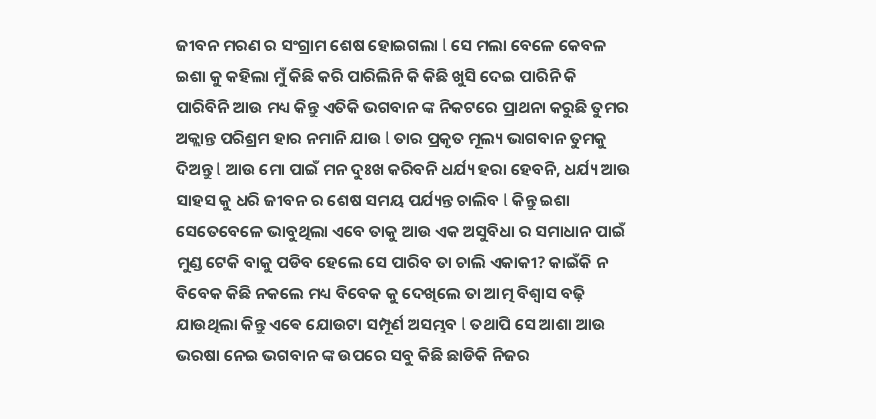ଜୀବନ ମରଣ ର ସଂଗ୍ରାମ ଶେଷ ହୋଇଗଲା l ସେ ମଲା ବେଳେ କେବଳ ଇଶା କୁ କହିଲା ମୁଁ କିଛି କରି ପାରିଲିନି କି କିଛି ଖୁସି ଦେଇ ପାରିନି କି ପାରିବିନି ଆଉ ମଧ୍ୟ କିନ୍ତୁ ଏତିକି ଭଗବାନ ଙ୍କ ନିକଟରେ ପ୍ରାଥନା କରୁଛି ତୁମର ଅକ୍ଲାନ୍ତ ପରିଶ୍ରମ ହାର ନମାନି ଯାଉ l ତାର ପ୍ରକୃତ ମୂଲ୍ୟ ଭାଗବାନ ତୁମକୁ ଦିଅନ୍ତୁ l ଆଉ ମୋ ପାଇଁ ମନ ଦୁଃଖ କରିବନି ଧର୍ଯ୍ୟ ହରା ହେବନି, ଧର୍ଯ୍ୟ ଆଉ ସାହସ କୁ ଧରି ଜୀବନ ର ଶେଷ ସମୟ ପର୍ଯ୍ୟନ୍ତ ଚାଲିବ l କିନ୍ତୁ ଇଶା ସେତେବେଳେ ଭାବୁଥିଲା ଏବେ ତାକୁ ଆଉ ଏକ ଅସୁବିଧା ର ସମାଧାନ ପାଇଁ ମୁଣ୍ଡ ଟେକି ବାକୁ ପଡିବ ହେଲେ ସେ ପାରିବ ତା ଚାଲି ଏକାକୀ? କାଇଁକି ନ ବିବେକ କିଛି ନକଲେ ମଧ୍ୟ ବିବେକ କୁ ଦେଖିଲେ ତା ଆତ୍ମ ବିଶ୍ୱାସ ବଢ଼ି ଯାଉଥିଲା କିନ୍ତୁ ଏଵେ ଯୋଉଟା ସମ୍ପୂର୍ଣ ଅସମ୍ଭବ l ତଥାପି ସେ ଆଶା ଆଉ ଭରଷା ନେଇ ଭଗବାନ ଙ୍କ ଉପରେ ସବୁ କିଛି ଛାଡିକି ନିଜର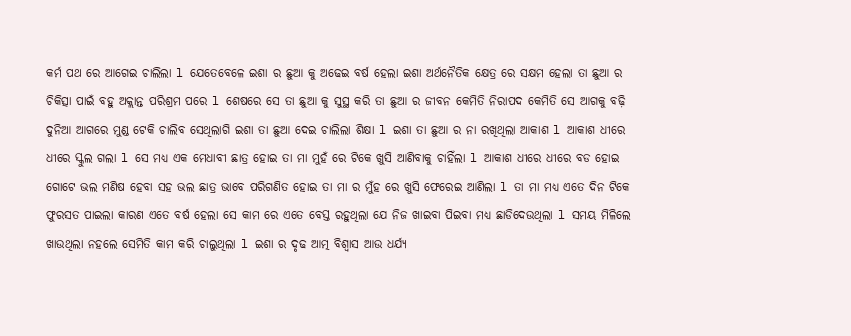କର୍ମ ପଥ ରେ ଆଗେଇ ଚାଲିଲା l ଯେତେବେଳେ ଇଶା ର ଛୁଆ କୁ ଅଢେଇ ବର୍ଷ ହେଲା ଇଶା ଅର୍ଥନୈତିକ କ୍ଷେତ୍ର ରେ ସକ୍ଷମ ହେଲା ତା ଛୁଆ ର ଚିକିତ୍ସା ପାଇଁ ବହୁ ଅକ୍ଲାନ୍ତ ପରିଶ୍ରମ ପରେ l ଶେଷରେ ସେ ତା ଛୁଆ କୁ ସୁସ୍ଥ କରି ତା ଛୁଆ ର ଜୀବନ କେମିତି ନିରାପଦ କେମିତି ସେ ଆଗକୁ ବଢ଼ି ଦୁନିଆ ଆଗରେ ମୁଣ୍ଡ ଟେକି ଚାଲିବ ସେଥିଲାଗି ଇଶା ତା ଛୁଆ ଦେଇ ଚାଲିଲା ଶିକ୍ଷା l ଇଶା ତା ଛୁଆ ର ନା ରଖିଥିଲା ଆକାଶ l ଆକାଶ ଧୀରେ ଧୀରେ ସ୍କୁଲ ଗଲା l ସେ ମଧ୍ୟ ଏକ ମେଧାବୀ ଛାତ୍ର ହୋଇ ତା ମା ମୁହଁ ରେ ଟିକେ ଖୁସି ଆଣିବାକୁ ଚାହିଁଲା l ଆକାଶ ଧୀରେ ଧୀରେ ବଡ ହୋଇ ଗୋଟେ ଭଲ ମଣିଷ ହେବା ସହ ଭଲ ଛାତ୍ର ଭାବେ ପରିଗଣିତ ହୋଇ ତା ମା ର ମୁଁହ ରେ ଖୁସି ଫେରେଇ ଆଣିଲା l ତା ମା ମଧ୍ୟ ଏତେ ଦିନ ଟିକେ ଫୁରସତ ପାଇଲା କାରଣ ଏତେ ବର୍ଷ ହେଲା ସେ କାମ ରେ ଏତେ ବେସ୍ତ ରହୁଥିଲା ଯେ ନିଜ ଖାଇବା ପିଇବା ମଧ୍ୟ ଛାଡିଦେଉଥିଲା l ସମୟ ମିଳିଲେ ଖାଉଥିଲା ନହଲେ ସେମିତି କାମ କରି ଚାଲୁଥିଲା l ଇଶା ର ଦୃଢ ଆତ୍ମ ବିଶ୍ୱାସ ଆଉ ଧର୍ଯ୍ୟ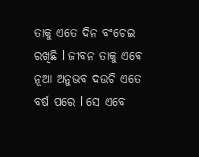ତାକୁ ଏତେ ଦିନ ବଂଚେଇ ରଖିଛି l ଜୀବନ ତାକୁ ଏଵେ ନୂଆ ଅନୁଭବ ଦଉଚି ଏତେ ବର୍ଷ ପରେ l ସେ ଏବେ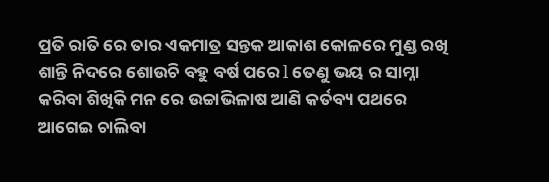ପ୍ରତି ରାତି ରେ ତାର ଏକମାତ୍ର ସନ୍ତକ ଆକାଶ କୋଳରେ ମୁଣ୍ଡ ରଖି ଶାନ୍ତି ନିଦରେ ଶୋଉଚି ବହୁ ବର୍ଷ ପରେ l ତେଣୁ ଭୟ ର ସାମ୍ନା କରିବା ଶିଖିକି ମନ ରେ ଉଚ୍ଚାଭିଳାଷ ଆଣି କର୍ତବ୍ୟ ପଥରେ ଆଗେଇ ଚାଲିବା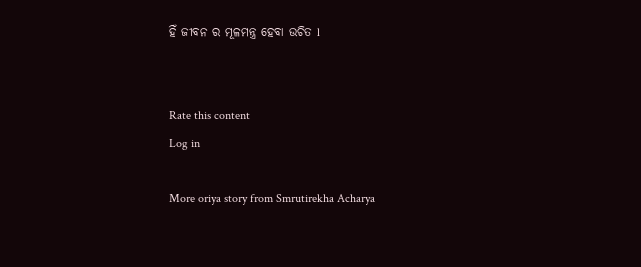ହିଁ ଜୀବନ ର ମୂଳମନ୍ତ୍ର ହେବା ଉଚିତ l


Rate this content
Log in

More oriya story from Smrutirekha Acharya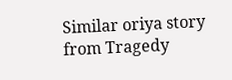Similar oriya story from Tragedy